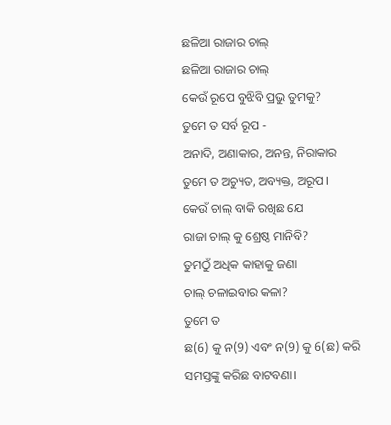ଛଳିଆ ରାଜାର ଚାଲ୍
ଛଳିଆ ରାଜାର ଚାଲ୍
କେଉଁ ରୂପେ ବୁଝିବି ପ୍ରଭୁ ତୁମକୁ?
ତୁମେ ତ ସର୍ବ ରୂପ -
ଅନାଦି, ଅଣାକାର, ଅନନ୍ତ, ନିରାକାର
ତୁମେ ତ ଅଚ୍ୟୁତ, ଅବ୍ୟକ୍ତ, ଅରୂପ।
କେଉଁ ଚାଲ୍ ବାକି ରଖିଛ ଯେ
ରାଜା ଚାଲ୍ କୁ ଶ୍ରେଷ୍ଠ ମାନିବି?
ତୁମଠୁଁ ଅଧିକ କାହାକୁ ଜଣା
ଚାଲ୍ ଚଳାଇବାର କଳା?
ତୁମେ ତ
ଛ(6) କୁ ନ(9) ଏବଂ ନ(9) କୁ 6(ଛ) କରି
ସମସ୍ତଙ୍କୁ କରିଛ ବାଟବଣା।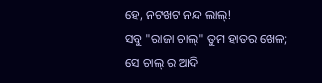ହେ, ନଟଖଟ ନନ୍ଦ ଲାଲ୍!
ସବୁ "ରାଜା ଚାଲ୍" ତୁମ ହାତର ଖେଳ;
ସେ ଚାଲ୍ ର ଆଦି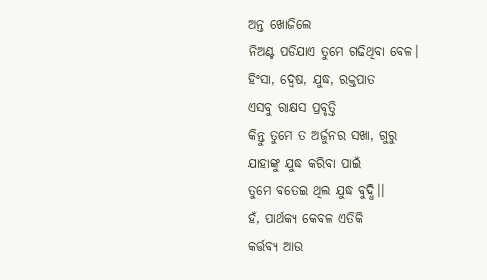ଅନ୍ତ ଖୋଜିଲେ
ନିଅଣ୍ଟ ପଡିଯାଏ ତୁମେ ଗଢିଥିବା ବେଳ।
ହିଂସା, ଦ୍ବେଷ, ଯୁଦ୍ଧ, ରକ୍ତପାତ
ଏସବୁ ରାକ୍ଷସ ପ୍ରବୃତ୍ତି
କିନ୍ତୁ ତୁମେ ତ ଅର୍ଜୁନର ସଖା, ଗୁରୁ
ଯାହାଙ୍କୁ ଯୁଦ୍ଧ କରିବା ପାଇଁ
ତୁମେ ବତେଇ ଥିଲ ଯୁଦ୍ଧ ବୁଦ୍ଧି।।
ହଁ, ପାର୍ଥକ୍ଯ କେବଳ ଏତିକି
କର୍ତ୍ତବ୍ଯ ଆଉ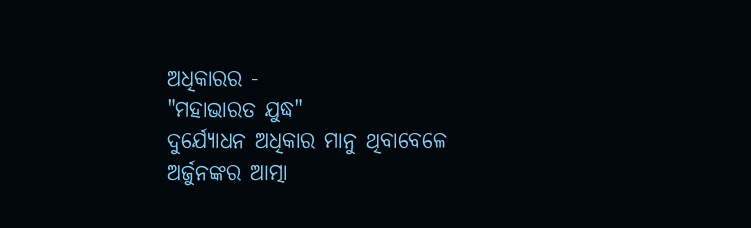ଅଧିକାରର -
"ମହାଭାରତ ଯୁଦ୍ଧ"
ଦୁର୍ଯ୍ୟୋଧନ ଅଧିକାର ମାନୁ ଥିବାବେଳେ
ଅର୍ଜୁନଙ୍କର ଆତ୍ମା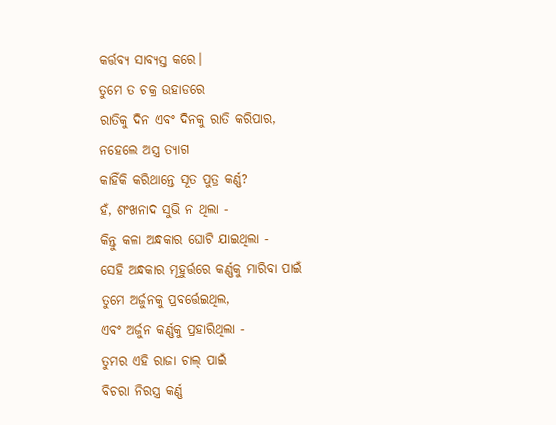କର୍ତ୍ତବ୍ଯ ସାବ୍ୟସ୍ତ କରେ।
ତୁମେ ତ ଚକ୍ର ଉହାଡରେ
ରାତିକୁ ଦିନ ଏବଂ ଦିନକୁ ରାତି କରିପାର,
ନହେଲେ ଅସ୍ତ୍ର ତ୍ଯାଗ
କାହିଁକି କରିଥାନ୍ତେ ସୂତ ପୁତ୍ର କର୍ଣ୍ଣ?
ହଁ, ଶଂଖନାଦ ସୁଭି ନ ଥିଲା -
କିନ୍ତୁ କଳା ଅନ୍ଧକାର ଘୋଟି ଯାଇଥିଲା -
ସେହି ଅନ୍ଧକାର ମୂହୁର୍ତ୍ତରେ କର୍ଣ୍ଣକୁ ମାରିବା ପାଇଁ
ତୁମେ ଅର୍ଜୁନକୁ ପ୍ରବର୍ତ୍ତେଇଥିଲ,
ଏବଂ ଅର୍ଜୁନ କର୍ଣ୍ଣକୁ ପ୍ରହାରିଥିଲା -
ତୁମର ଏହି ରାଜା ଚାଲ୍ ପାଇଁ
ବିଚରା ନିରସ୍ତ୍ର କର୍ଣ୍ଣ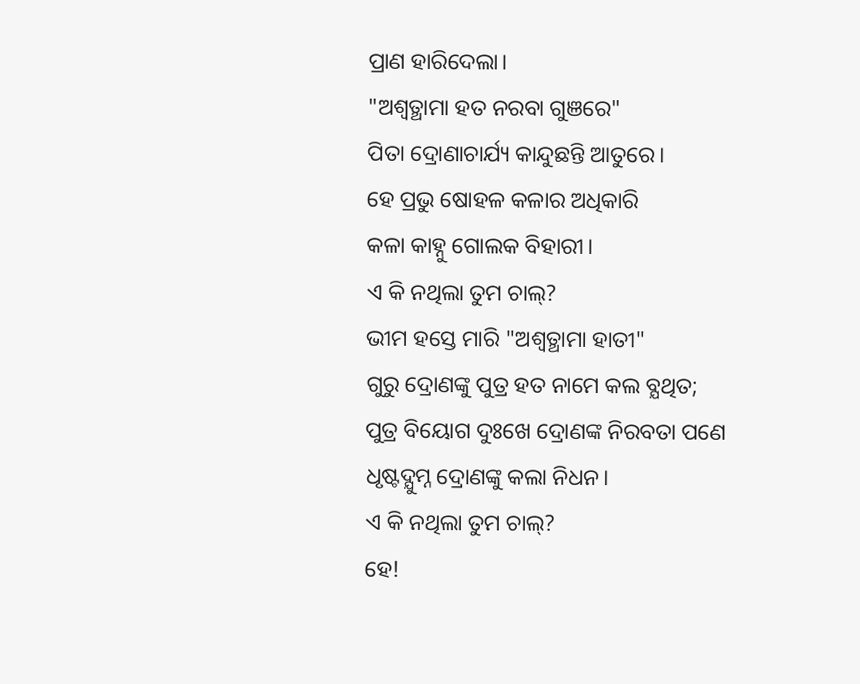ପ୍ରାଣ ହାରିଦେଲା।
"ଅଶ୍ଵତ୍ଥାମା ହତ ନରବା ଗୁଞରେ"
ପିତା ଦ୍ରୋଣାଚାର୍ଯ୍ୟ କାନ୍ଦୁଛନ୍ତି ଆତୁରେ।
ହେ ପ୍ରଭୁ ଷୋହଳ କଳାର ଅଧିକାରି
କଳା କାହ୍ନୁ ଗୋଲକ ବିହାରୀ।
ଏ କି ନଥିଲା ତୁମ ଚାଲ୍?
ଭୀମ ହସ୍ତେ ମାରି "ଅଶ୍ଵତ୍ଥାମା ହାତୀ"
ଗୁରୁ ଦ୍ରୋଣଙ୍କୁ ପୁତ୍ର ହତ ନାମେ କଲ ବ୍ଯଥିତ;
ପୁତ୍ର ବିୟୋଗ ଦୁଃଖେ ଦ୍ରୋଣଙ୍କ ନିରବତା ପଣେ
ଧୃଷ୍ଟଦ୍ଯୁମ୍ନ ଦ୍ରୋଣଙ୍କୁ କଲା ନିଧନ।
ଏ କି ନଥିଲା ତୁମ ଚାଲ୍?
ହେ!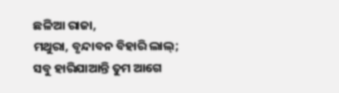ଛଳିଆ ରାଜା,
ମଥୁରା, ବୃନ୍ଦାବନ ବିହାରି ଲାଲ୍;
ସବୁ ହାରିଯାଆନ୍ତି ତୁମ ଆଗେ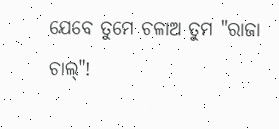ଯେବେ ତୁମେ ଚଳାଅ ତୁମ "ରାଜା ଚାଲ୍"!